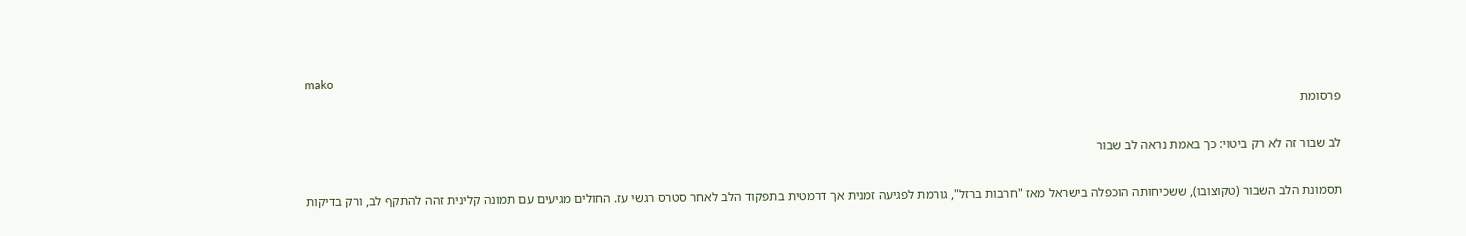mako
פרסומת

לב שבור זה לא רק ביטוי: כך באמת נראה לב שבור

תסמונת הלב השבור (טקוצובו), ששכיחותה הוכפלה בישראל מאז "חרבות ברזל", גורמת לפגיעה זמנית אך דרמטית בתפקוד הלב לאחר סטרס רגשי עז. החולים מגיעים עם תמונה קלינית זהה להתקף לב, ורק בדיקות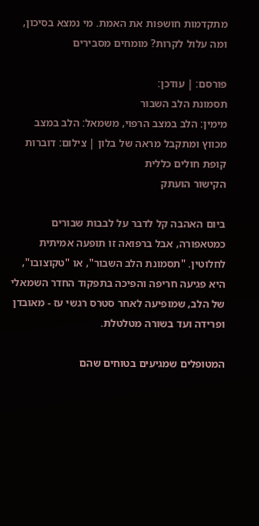מתקדמות חושפות את האמת. מי נמצא בסיכון, ומה עלול לקרות? מומחים מסבירים

פורסם: | עודכן:
תסמונת הלב השבור
מימין: הלב במצב הרפוי, משמאל: הלב במצב מכווץ ומתקבל מראה של בלון | צילום: דוברות קופת חולים כללית
הקישור הועתק

ביום האהבה קל לדבר על לבבות שבורים כמטאפורה, אבל ברפואה זו תופעה אמיתית לחלוטין. "תסמונת הלב השבור", או "טקוצובו", היא פגיעה חריפה והפיכה בתפקוד החדר השמאלי של הלב, שמופיעה לאחר סטרס רגשי עז - מאובדן ופרידה ועד בשורה מטלטלת.

המטופלים שמגיעים בטוחים שהם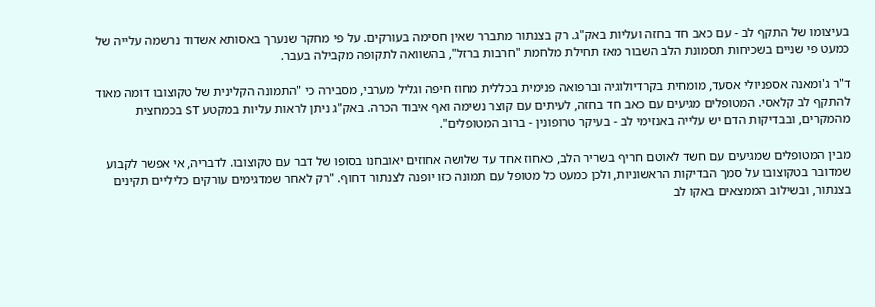בעיצומו של התקף לב - עם כאב חד בחזה ועליות באק"ג. רק בצנתור מתברר שאין חסימה בעורקים. על פי מחקר שנערך באסותא אשדוד נרשמה עלייה של כמעט פי שניים בשכיחות תסמונת הלב השבור מאז תחילת מלחמת "חרבות ברזל", בהשוואה לתקופה מקבילה בעבר.

ד"ר ג'ומאנה אספניולי אסעד, מומחית בקרדיולוגיה וברפואה פנימית בכללית מחוז חיפה וגליל מערבי, מסבירה כי "התמונה הקלינית של טקוצובו דומה מאוד להתקף לב קלאסי. המטופלים מגיעים עם כאב חד בחזה, לעיתים עם קוצר נשימה ואף איבוד הכרה. באק"ג ניתן לראות עליות במקטע ST בכמחצית מהמקרים, ובבדיקות הדם יש עלייה באנזימי לב - בעיקר טרופונין - ברוב המטופלים".

מבין המטופלים שמגיעים עם חשד לאוטם חריף בשריר הלב, כאחוז אחד עד שלושה אחוזים יאובחנו בסופו של דבר עם טקוצובו. לדבריה, אי אפשר לקבוע שמדובר בטקוצובו על סמך הבדיקות הראשוניות, ולכן כמעט כל מטופל עם תמונה כזו יופנה לצנתור דחוף. "רק לאחר שמדגימים עורקים כליליים תקינים בצנתור, ובשילוב הממצאים באקו לב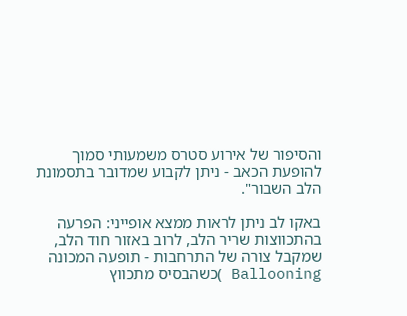והסיפור של אירוע סטרס משמעותי סמוך להופעת הכאב - ניתן לקבוע שמדובר בתסמונת הלב השבור".

באקו לב ניתן לראות ממצא אופייני: הפרעה בהתכווצות שריר הלב, לרוב באזור חוד הלב, שמקבל צורה של התרחבות - תופעה המכונה Ballooning )כשהבסיס מתכווץ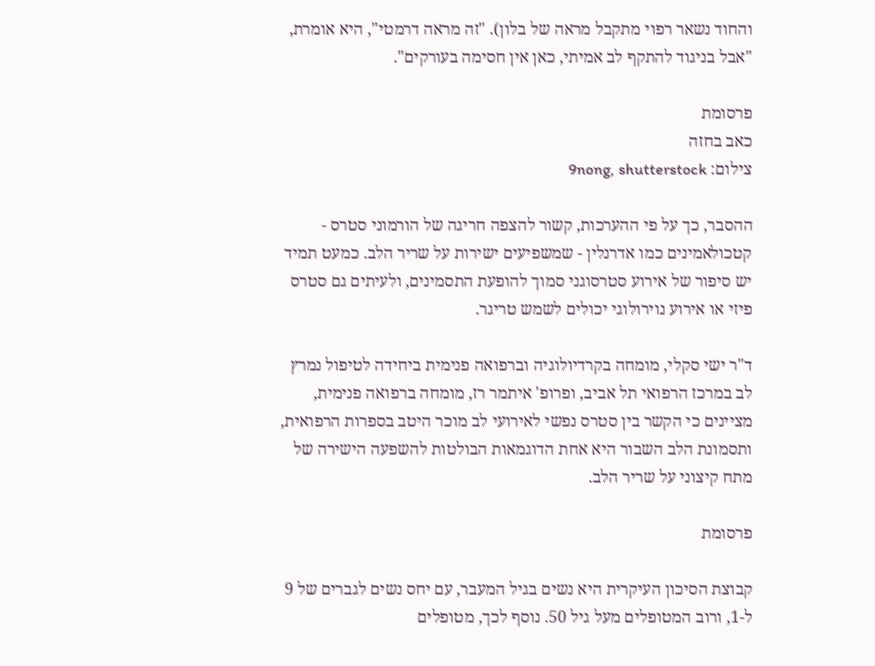והחוד נשאר רפוי מתקבל מראה של בלון). "זה מראה דרמטי", היא אומרת, "אבל בניגוד להתקף לב אמיתי, כאן אין חסימה בעורקים".

פרסומת
כאב בחזה
צילום: 9nong, shutterstock

ההסבר, כך על פי ההערכות, קשור להצפה חריגה של הורמוני סטרס - קטכולאמינים כמו אדרנלין - שמשפיעים ישירות על שריר הלב. כמעט תמיד יש סיפור של אירוע סטרסוגני סמוך להופעת התסמינים, ולעיתים גם סטרס פיזי או אירוע נוירולוגי יכולים לשמש טריגר.

ד"ר ישי סקלי, מומחה בקרדיולוגיה וברפואה פנימית ביחידה לטיפול נמרץ לב במרכז הרפואי תל אביב, ופרופ' איתמר רז, מומחה ברפואה פנימית, מציינים כי הקשר בין סטרס נפשי לאירועי לב מוכר היטב בספרות הרפואית, ותסמונת הלב השבור היא אחת הדוגמאות הבולטות להשפעה הישירה של מתח קיצוני על שריר הלב.

פרסומת

קבוצת הסיכון העיקרית היא נשים בגיל המעבר, עם יחס נשים לגברים של 9 ל-1, ורוב המטופלים מעל גיל 50. נוסף לכך, מטופלים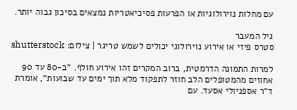עם מחלות נוירולוגיות או הפרעות פסיכיאטריות נמצאים בסיכון גבוה יותר.

גיל המעבר
סטרס פיזי או אירוע נוירולוגי יכולים לשמש טריגר | צילום: shutterstock

למרות התמונה הדרמטית, ברוב המקרים זהו אירוע חולף. "ב-80 עד 90 אחוזים מהמטופלים הלב חוזר לתפקוד מלא תוך ימים עד שבועות", אומרת ד"ר אספניולי אסעד. עם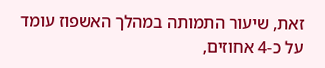זאת, שיעור התמותה במהלך האשפוז עומד על כ-4 אחוזים,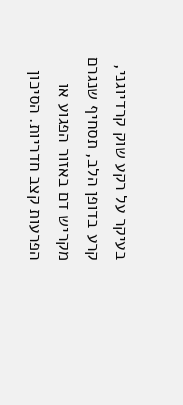בעיקר על רקע שוק קרדיוגני, קרע בדופן הלב, תסחיף שנגרם מקריש דם באזור הפגוע או הפרעות קצב חדריות. הסיכון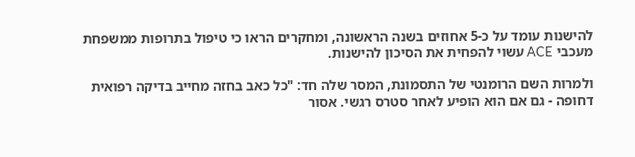להישנות עומד על כ-5 אחוזים בשנה הראשונה, ומחקרים הראו כי טיפול בתרופות ממשפחת מעכבי ACE עשוי להפחית את הסיכון להישנות.

ולמרות השם הרומנטי של התסמונת, המסר שלה חד: "כל כאב בחזה מחייב בדיקה רפואית דחופה - גם אם הוא הופיע לאחר סטרס רגשי. אסור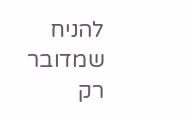להניח שמדובר רק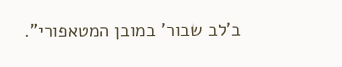ב'לב שבור' במובן המטאפורי".